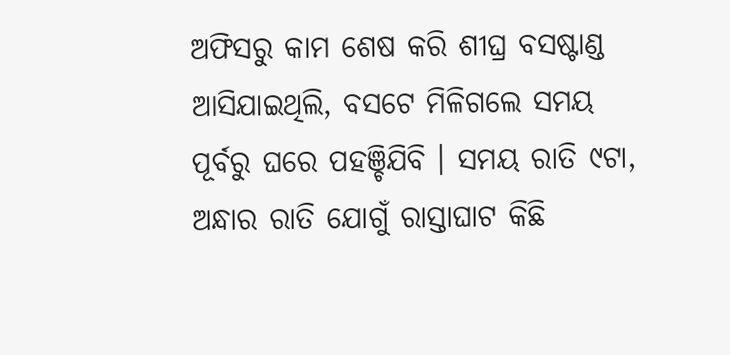ଅଫିସରୁ କାମ ଶେଷ କରି ଶୀଘ୍ର ବସଷ୍ଟାଣ୍ଡ ଆସିଯାଇଥିଲି, ବସଟେ ମିଳିଗଲେ ସମୟ ପୂର୍ବରୁ ଘରେ ପହଞ୍ଚିଯିବି । ସମୟ ରାତି ୯ଟା, ଅନ୍ଧାର ରାତି ଯୋଗୁଁ ରାସ୍ତାଘାଟ କିଛି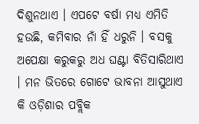ଦିଶୁନଥାଏ । ଏପଟେ ବର୍ଷା ମଧ୍ୟ ଏମିତି ହଉଛି, କମିବାର ନାଁ ହିଁ ଧରୁନି । ବସକୁ ଅପେକ୍ଷା କରୁକରୁ ଅଧ ଘଣ୍ଟା ବିତିସାରିଥାଏ । ମନ ଭିତରେ ଗୋଟେ ଭାବନା ଆସୁଥାଏ କି ଓଡ଼ିଶାର ପବ୍ଲିକ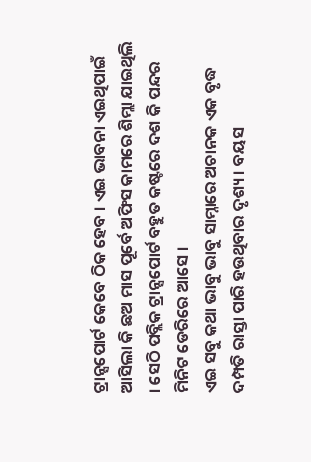ଟ୍ରାନ୍ସପୋର୍ଟ କେବେ ଠିକ ହେବ । ଏଇ ଭାବନା ଏଇଥିପାଇଁ ଆସିଲା କି ଛଅ ମାସ ପୂର୍ବେ ଅଫିସ କାମରେ ଶିମ୍ଲା ଯାଇଥିଲି । ସେଠି ପବ୍ଲିକ ଟ୍ରାନ୍ସପୋର୍ଟ ବହୁତ କଷ୍ଟରେ ଦଶ କି ପନ୍ଦର ମିନିଟ ଡେରିରେ ଆସେ ।
ଏଇ ସବୁ କଥା ଭାବୁ ଭାବୁ ସାମ୍ନାରେ ଅଚାନକ ଏକ ବୃଦ୍ଧ ଦମ୍ପତି ରାସ୍ତା ପାରି ହଉଥିବାର ଦୃଶ୍ୟ । ବୟସ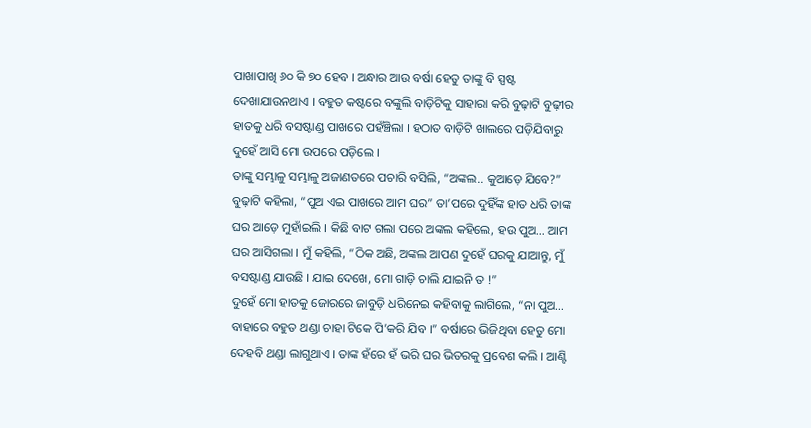ପାଖାପାଖି ୬୦ କି ୭୦ ହେବ । ଅନ୍ଧାର ଆଉ ବର୍ଷା ହେତୁ ତାଙ୍କୁ ବି ସ୍ପଷ୍ଟ ଦେଖାଯାଉନଥାଏ । ବହୁତ କଷ୍ଟରେ ବଙ୍କୁଲି ବାଡ଼ିଟିକୁ ସାହାରା କରି ବୁଢ଼ାଟି ବୁଢ଼ୀର ହାତକୁ ଧରି ବସଷ୍ଟାଣ୍ଡ ପାଖରେ ପହଁଞ୍ଚିଲା । ହଠାତ ବାଡ଼ିଟି ଖାଲରେ ପଡ଼ିଯିବାରୁ ଦୁହେଁ ଆସି ମୋ ଉପରେ ପଡ଼ିଲେ ।
ତାଙ୍କୁ ସମ୍ଭାଳୁ ସମ୍ଭାଳୁ ଅଜାଣତରେ ପଚାରି ବସିଲି, “ଅଙ୍କଲ.. କୁଆଡ଼େ ଯିବେ?” ବୁଢ଼ାଟି କହିଲା, “ପୁଅ ଏଇ ପାଖରେ ଆମ ଘର” ତା’ପରେ ଦୁହିଁଙ୍କ ହାତ ଧରି ତାଙ୍କ ଘର ଆଡ଼େ ମୁହାଁଇଲି । କିଛି ବାଟ ଗଲା ପରେ ଅଙ୍କଲ କହିଲେ, ହଉ ପୁଅ… ଆମ ଘର ଆସିଗଲା । ମୁଁ କହିଲି, “ଠିକ ଅଛି, ଅଙ୍କଲ ଆପଣ ଦୁହେଁ ଘରକୁ ଯାଆନ୍ତୁ, ମୁଁ ବସଷ୍ଟାଣ୍ଡ ଯାଉଛି । ଯାଇ ଦେଖେ, ମୋ ଗାଡ଼ି ଚାଲି ଯାଇନି ତ !”
ଦୁହେଁ ମୋ ହାତକୁ ଜୋରରେ ଜାବୁଡ଼ି ଧରିନେଇ କହିବାକୁ ଲାଗିଲେ, “ନା ପୁଅ… ବାହାରେ ବହୁତ ଥଣ୍ଡା ଚାହା ଟିକେ ପି’କରି ଯିବ ।” ବର୍ଷାରେ ଭିଜିଥିବା ହେତୁ ମୋ ଦେହବି ଥଣ୍ଡା ଲାଗୁଥାଏ । ତାଙ୍କ ହଁରେ ହଁ ଭରି ଘର ଭିତରକୁ ପ୍ରବେଶ କଲି । ଆଣ୍ଟି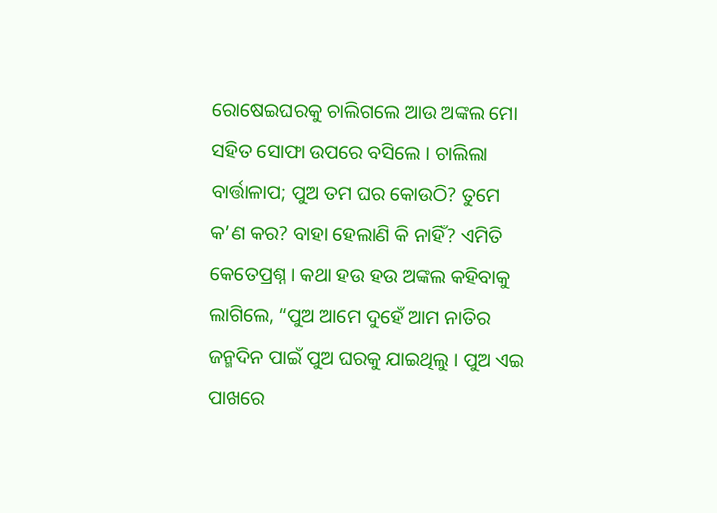ରୋଷେଇଘରକୁ ଚାଲିଗଲେ ଆଉ ଅଙ୍କଲ ମୋ ସହିତ ସୋଫା ଉପରେ ବସିଲେ । ଚାଲିଲା ବାର୍ତ୍ତାଳାପ; ପୁଅ ତମ ଘର କୋଉଠି? ତୁମେ କ’ଣ କର? ବାହା ହେଲାଣି କି ନାହିଁ? ଏମିତି କେତେପ୍ରଶ୍ନ । କଥା ହଉ ହଉ ଅଙ୍କଲ କହିବାକୁ ଲାଗିଲେ, “ପୁଅ ଆମେ ଦୁହେଁ ଆମ ନାତିର ଜନ୍ମଦିନ ପାଇଁ ପୁଅ ଘରକୁ ଯାଇଥିଲୁ । ପୁଅ ଏଇ ପାଖରେ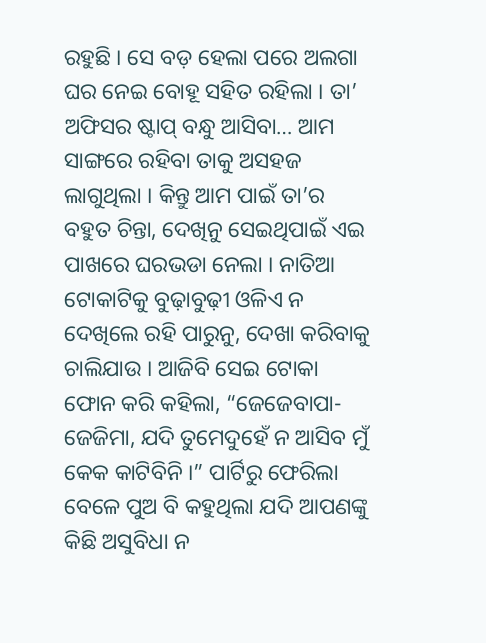ରହୁଛି । ସେ ବଡ଼ ହେଲା ପରେ ଅଲଗା ଘର ନେଇ ବୋହୂ ସହିତ ରହିଲା । ତା’ ଅଫିସର ଷ୍ଟାପ୍ ବନ୍ଧୁ ଆସିବା… ଆମ ସାଙ୍ଗରେ ରହିବା ତାକୁ ଅସହଜ ଲାଗୁଥିଲା । କିନ୍ତୁ ଆମ ପାଇଁ ତା’ର ବହୁତ ଚିନ୍ତା, ଦେଖିନୁ ସେଇଥିପାଇଁ ଏଇ ପାଖରେ ଘରଭଡା ନେଲା । ନାତିଆ ଟୋକାଟିକୁ ବୁଢ଼ାବୁଢ଼ୀ ଓଳିଏ ନ ଦେଖିଲେ ରହି ପାରୁନୁ, ଦେଖା କରିବାକୁ ଚାଲିଯାଉ । ଆଜିବି ସେଇ ଟୋକା ଫୋନ କରି କହିଲା, “ଜେଜେବାପା-ଜେଜିମା, ଯଦି ତୁମେଦୁହେଁ ନ ଆସିବ ମୁଁ କେକ କାଟିବିନି ।” ପାର୍ଟିରୁ ଫେରିଲା ବେଳେ ପୁଅ ବି କହୁଥିଲା ଯଦି ଆପଣଙ୍କୁ କିଛି ଅସୁବିଧା ନ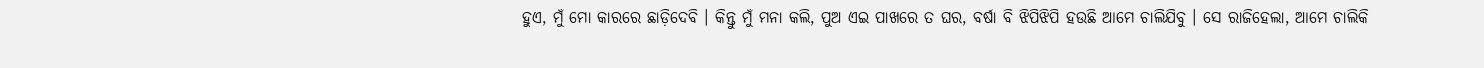ହୁଏ, ମୁଁ ମୋ କାରରେ ଛାଡ଼ିଦେବି । କିନ୍ତୁ ମୁଁ ମନା କଲି, ପୁଅ ଏଇ ପାଖରେ ତ ଘର, ବର୍ଷା ବି ଝିପିଝିପି ହଉଛି ଆମେ ଚାଲିଯିବୁ । ସେ ରାଜିହେଲା, ଆମେ ଚାଲିକି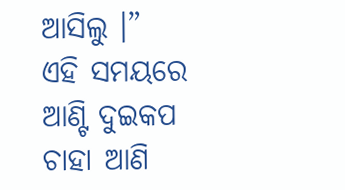ଆସିଲୁ ।”
ଏହି ସମୟରେ ଆଣ୍ଟି ଦୁଇକପ ଚାହା ଆଣି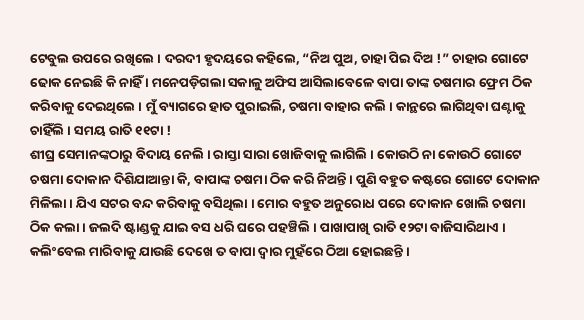ଟେବୁଲ ଉପରେ ରଖିଲେ । ଦରଦୀ ହୃଦୟରେ କହିଲେ, “ନିଅ ପୁଅ, ଚାହା ପିଇ ଦିଅ !” ଚାହାର ଗୋଟେ ଢୋକ ନେଇଛି କି ନାହିଁ । ମନେପଡ଼ିଗଲା ସକାଳୁ ଅଫିସ ଆସିଲାବେଳେ ବାପା ତାଙ୍କ ଚଷମାର ଫ୍ରେମ ଠିକ କରିବାକୁ ଦେଇଥିଲେ । ମୁଁ ବ୍ୟାଗରେ ହାତ ପୁରାଇଲି, ଚଷମା ବାହାର କଲି । କାନ୍ଥରେ ଲାଗିଥିବା ଘଣ୍ଟାକୁ ଚାହିଁଲି । ସମୟ ରାତି ୧୧ଟା !
ଶୀଘ୍ର ସେମାନଙ୍କଠାରୁ ବିଦାୟ ନେଲି । ରାସ୍ତା ସାରା ଖୋଜିବାକୁ ଲାଗିଲି । କୋଉଠି ନା କୋଉଠି ଗୋଟେ ଚଷମା ଦୋକାନ ଦିଶିଯାଆନ୍ତା କି, ବାପାଙ୍କ ଚଷମା ଠିକ କରି ନିଅନ୍ତି । ପୁଣି ବହୁତ କଷ୍ଟରେ ଗୋଟେ ଦୋକାନ ମିଳିଲା । ଯିଏ ସଟର ବନ୍ଦ କରିବାକୁ ବସିଥିଲା । ମୋର ବହୁତ ଅନୁରୋଧ ପରେ ଦୋକାନ ଖୋଲି ଚଷମା ଠିକ କଲା । ଜଲଦି ଷ୍ଟାଣ୍ଡକୁ ଯାଇ ବସ ଧରି ଘରେ ପହଞ୍ଚିଲି । ପାଖାପାଖି ରାତି ୧୨ଟା ବାଜିସାରିଥାଏ । କଲିଂବେଲ ମାରିବାକୁ ଯାଉଛି ଦେଖେ ତ ବାପା ଦ୍ଵାର ମୁହଁରେ ଠିଆ ହୋଇଛନ୍ତି ।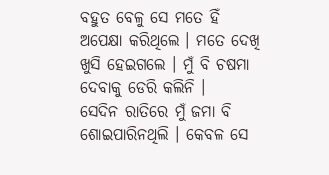ବହୁତ ବେଳୁ ସେ ମତେ ହିଁ ଅପେକ୍ଷା କରିଥିଲେ । ମତେ ଦେଖି ଖୁସି ହେଇଗଲେ । ମୁଁ ବି ଚଷମା ଦେବାକୁ ଡେରି କଲିନି ।
ସେଦିନ ରାତିରେ ମୁଁ ଜମା ବି ଶୋଇପାରିନଥିଲି । କେବଳ ସେ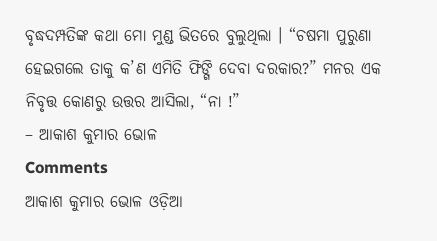ବୃଦ୍ଧଦମ୍ପତିଙ୍କ କଥା ମୋ ମୁଣ୍ଡ ଭିତରେ ବୁଲୁଥିଲା । “ଚଷମା ପୁରୁଣା ହେଇଗଲେ ତାକୁ କ’ଣ ଏମିତି ଫିଙ୍ଗି ଦେବା ଦରକାର?” ମନର ଏକ ନିବୃତ୍ତ କୋଣରୁ ଉତ୍ତର ଆସିଲା, “ନା !”
– ଆକାଶ କୁମାର ଭୋଳ
Comments
ଆକାଶ କୁମାର ଭୋଳ ଓଡ଼ିଆ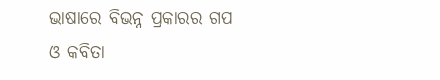ଭାଷାରେ ବିଭନ୍ନ ପ୍ରକାରର ଗପ ଓ କବିତା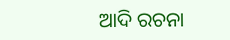ଆଦି ରଚନା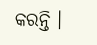କରନ୍ତି ।